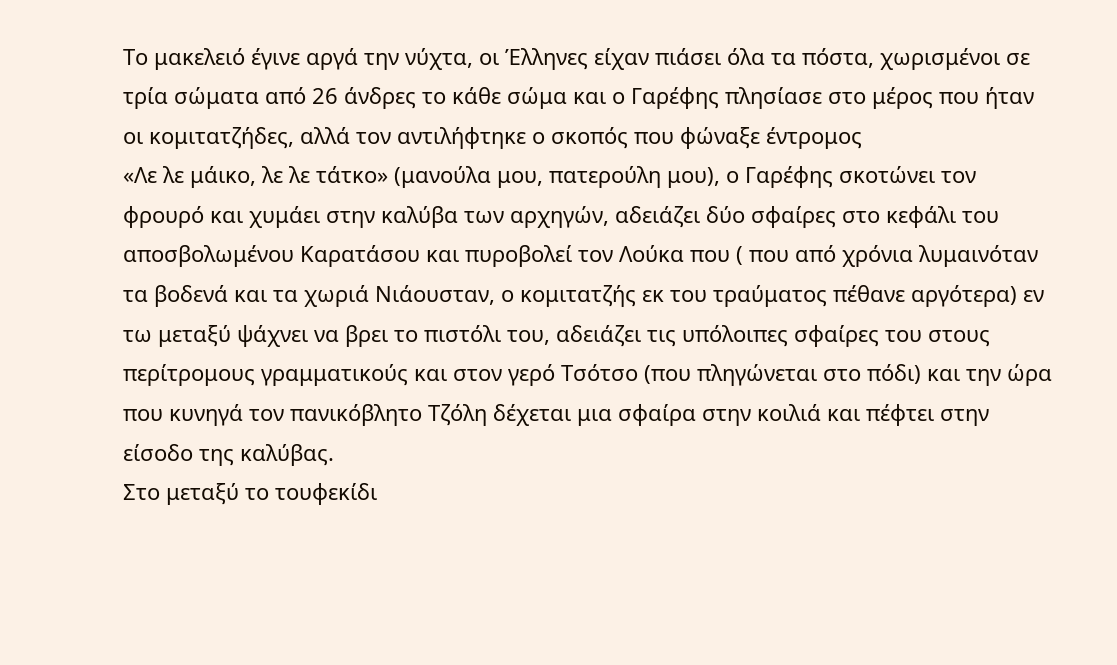Το μακελειό έγινε αργά την νύχτα, οι Έλληνες είχαν πιάσει όλα τα πόστα, χωρισμένοι σε τρία σώματα από 26 άνδρες το κάθε σώμα και ο Γαρέφης πλησίασε στο μέρος που ήταν οι κομιτατζήδες, αλλά τον αντιλήφτηκε ο σκοπός που φώναξε έντρομος
«Λε λε μάικο, λε λε τάτκο» (μανούλα μου, πατερούλη μου), ο Γαρέφης σκοτώνει τον φρουρό και χυμάει στην καλύβα των αρχηγών, αδειάζει δύο σφαίρες στο κεφάλι του αποσβολωμένου Καρατάσου και πυροβολεί τον Λούκα που ( που από χρόνια λυμαινόταν τα βοδενά και τα χωριά Νιάουσταν, ο κομιτατζής εκ του τραύματος πέθανε αργότερα) εν τω μεταξύ ψάχνει να βρει το πιστόλι του, αδειάζει τις υπόλοιπες σφαίρες του στους περίτρομους γραμματικούς και στον γερό Τσότσο (που πληγώνεται στο πόδι) και την ώρα που κυνηγά τον πανικόβλητο Τζόλη δέχεται μια σφαίρα στην κοιλιά και πέφτει στην είσοδο της καλύβας.
Στο μεταξύ το τουφεκίδι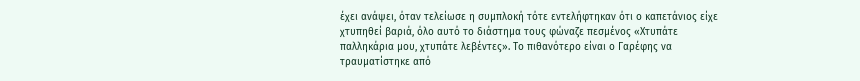έχει ανάψει, όταν τελείωσε η συμπλοκή τότε εντελήφτηκαν ότι ο καπετάνιος είχε χτυπηθεί βαριά, όλο αυτό το διάστημα τους φώναζε πεσμένος «Χτυπάτε παλληκάρια μου, χτυπάτε λεβέντες». Το πιθανότερο είναι ο Γαρέφης να τραυματίστηκε από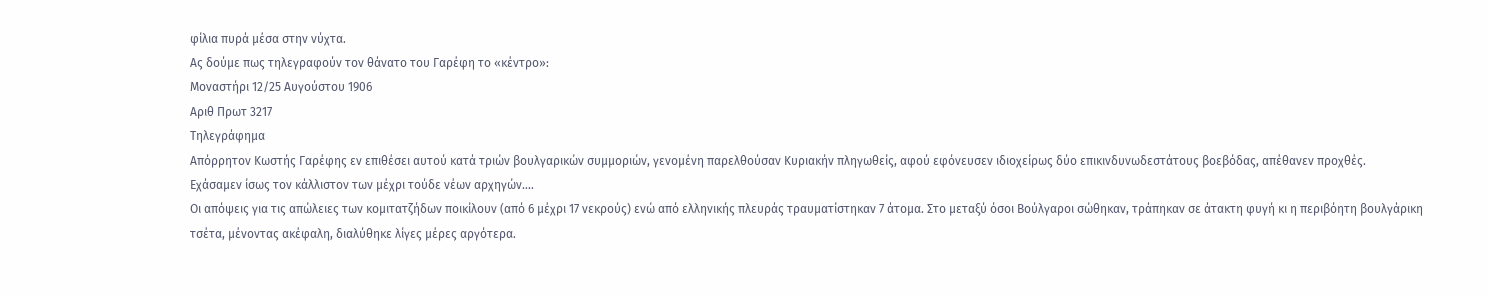φίλια πυρά μέσα στην νύχτα.
Ας δούμε πως τηλεγραφούν τον θάνατο του Γαρέφη το «κέντρο»:
Μοναστήρι 12/25 Αυγούστου 1906
Αριθ Πρωτ 3217
Τηλεγράφημα
Απόρρητον Κωστής Γαρέφης εν επιθέσει αυτού κατά τριών βουλγαρικών συμμοριών, γενομένη παρελθούσαν Κυριακήν πληγωθείς, αφού εφόνευσεν ιδιοχείρως δύο επικινδυνωδεστάτους βοεβόδας, απέθανεν προχθές.
Εχάσαμεν ίσως τον κάλλιστον των μέχρι τούδε νέων αρχηγών….
Οι απόψεις για τις απώλειες των κομιτατζήδων ποικίλουν (από 6 μέχρι 17 νεκρούς) ενώ από ελληνικής πλευράς τραυματίστηκαν 7 άτομα. Στο μεταξύ όσοι Βούλγαροι σώθηκαν, τράπηκαν σε άτακτη φυγή κι η περιβόητη βουλγάρικη τσέτα, μένοντας ακέφαλη, διαλύθηκε λίγες μέρες αργότερα.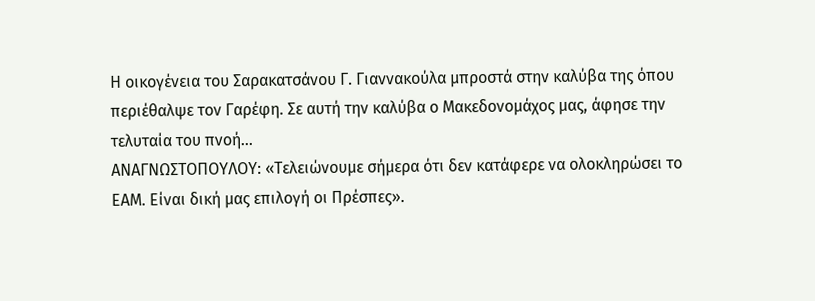Η οικογένεια του Σαρακατσάνου Γ. Γιαννακούλα μπροστά στην καλύβα της όπου περιέθαλψε τον Γαρέφη. Σε αυτή την καλύβα ο Μακεδονομάχος μας, άφησε την τελυταία του πνοή...
ΑΝΑΓΝΩΣΤΟΠΟΥΛΟΥ: «Τελειώνουμε σήμερα ότι δεν κατάφερε να ολοκληρώσει το ΕΑΜ. Είναι δική μας επιλογή οι Πρέσπες».